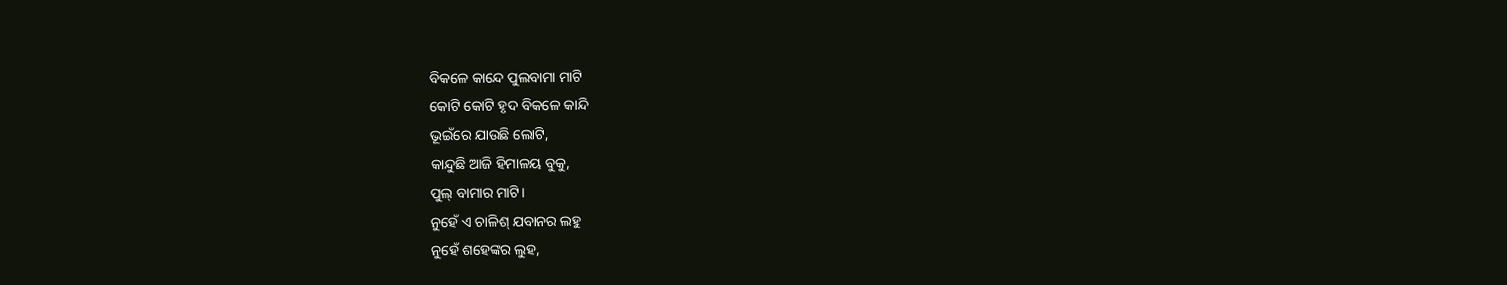ବିକଳେ କାନ୍ଦେ ପୁଲବାମା ମାଟି
କୋଟି କୋଟି ହୃଦ ବିକଳେ କାନ୍ଦି
ଭୂଇଁରେ ଯାଉଛି ଲୋଟି,
କାନ୍ଦୁଛି ଆଜି ହିମାଳୟ ବୁକୁ,
ପୁଲ୍ ବାମାର ମାଟି।
ନୁହେଁ ଏ ଚାଳିଶ୍ ଯବାନର ଲହୁ
ନୁହେଁ ଶହେଙ୍କର ଲୁହ,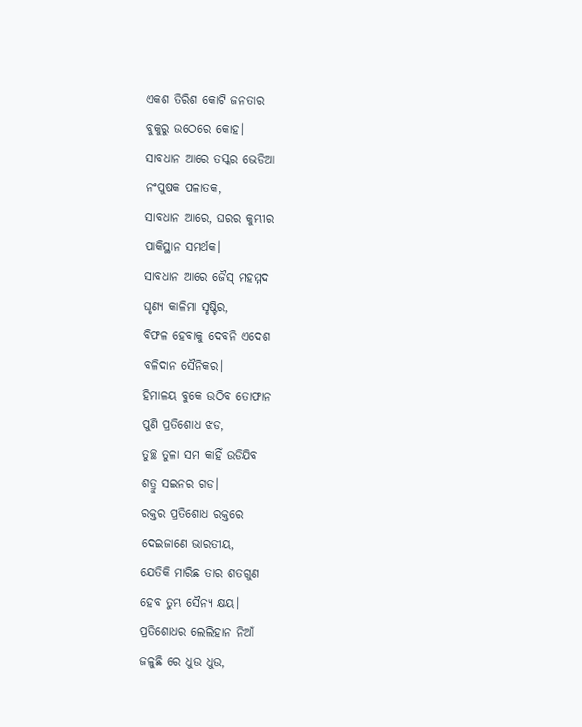ଏକଶ ତିରିଶ କୋଟି ଜନତାର
ବୁକୁରୁ ଉଠେରେ କୋହ।
ସାବଧାନ ଆରେ ତସ୍କର ଭେଡିଆ
ନଂପୁଷକ ପଳାତକ,
ସାବଧାନ ଆରେ, ଘରର କୁମ୍ଭୀର
ପାକିସ୍ଥାନ ସମର୍ଥକ।
ସାବଧାନ ଆରେ ଜୈସ୍ ମହମ୍ମଦ
ଘୃଣ୍ୟ କାଳିମା ସୃଷ୍ଟିର,
ବିଫଳ ହେବାକୁ ଦେବନି ଏଦେଶ
ବଳିଦାନ ସୈନିକର।
ହିମାଳୟ ବୁକେ ଉଠିବ ତୋଫାନ
ପୁଣି ପ୍ରତିଶୋଧ ଝଡ,
ତୁଚ୍ଛ ତୁଳା ସମ କାହିଁ ଉଡିଯିବ
ଶତ୍ରୁ ସଇନର ଗଡ।
ରକ୍ତର ପ୍ରତିଶୋଧ ରକ୍ତରେ
ଦେଇଜାଣେ ଭାରତୀୟ,
ଯେତିକି ମାରିଛ ତାର ଶତଗୁଣ
ହେବ ତୁମ୍ଭ ସୈନ୍ୟ କ୍ଷୟ।
ପ୍ରତିଶୋଧର ଲେଲିହାନ ନିଆଁ
ଜଳୁଛି ରେ ଧୁଉ ଧୁଉ,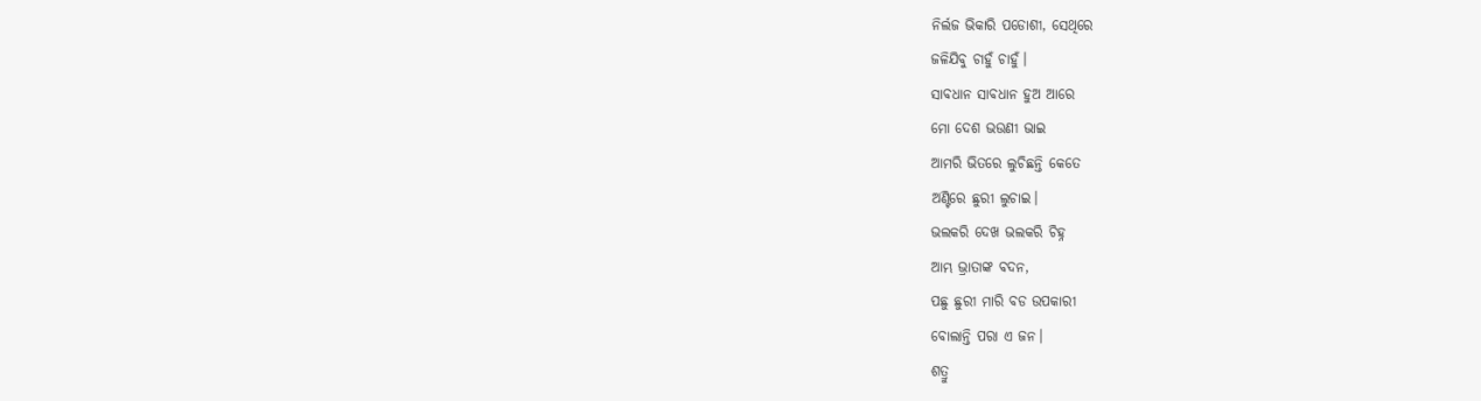ନିର୍ଲଜ ଭିକାରି ପଡୋଶୀ, ସେଥିରେ
ଜଳିଯିବୁ ଚାହୁଁ ଚାହୁଁ।
ସାବଧାନ ସାବଧାନ ହୁଅ ଆରେ
ମୋ ଦେଶ ଭଉଣୀ ଭାଇ
ଆମରି ଭିତରେ ଲୁଚିଛନ୍ତି କେତେ
ଅଣ୍ଟିରେ ଛୁରୀ ଲୁଚାଇ।
ଭଲକରି ଦେଖ ଭଲକରି ଚିହ୍ନ
ଆମ୍ଭ ଭ୍ରାତାଙ୍କ ବଦନ,
ପଛୁ ଛୁରୀ ମାରି ବଡ ଉପକାରୀ
ବୋଲାନ୍ତି ପରା ଏ ଜନ।
ଶତ୍ରୁ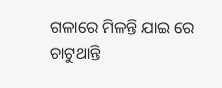ଗଳାରେ ମିଳନ୍ତି ଯାଇ ରେ
ଚାଟୁଥାନ୍ତି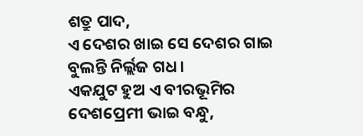ଶତ୍ରୁ ପାଦ,
ଏ ଦେଶର ଖାଇ ସେ ଦେଶର ଗାଇ
ବୁଲନ୍ତି ନିର୍ଲ୍ଲଜ ଗଧ।
ଏକଯୁଟ ହୁଅ ଏ ବୀରଭୂମିର
ଦେଶପ୍ରେମୀ ଭାଇ ବନ୍ଧୁ,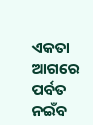ଏକତା ଆଗରେ ପର୍ବତ ନଇଁବ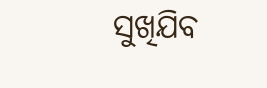ସୁଖିଯିବ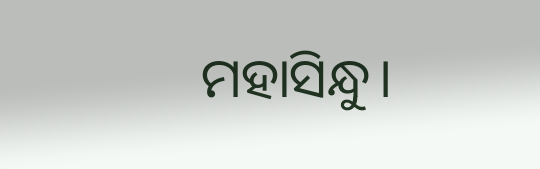ମହାସିନ୍ଧୁ।